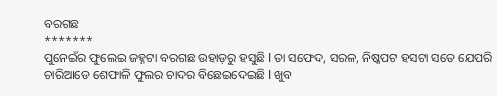ବରଗଛ
*******
ପୁନେଇଁର ଫୁଲେଇ ଜହ୍ନଟା ବରଗଛ ଉହାଡ଼ରୁ ହସୁଛି l ତା ସଫେଦ, ସରଳ, ନିଷ୍କପଟ ହସଟା ସତେ ଯେପରି ଚାରିଆଡେ ଶେଫାଳି ଫୁଲର ଚାଦର ବିଛେଇଦେଇଛି l ଖୁବ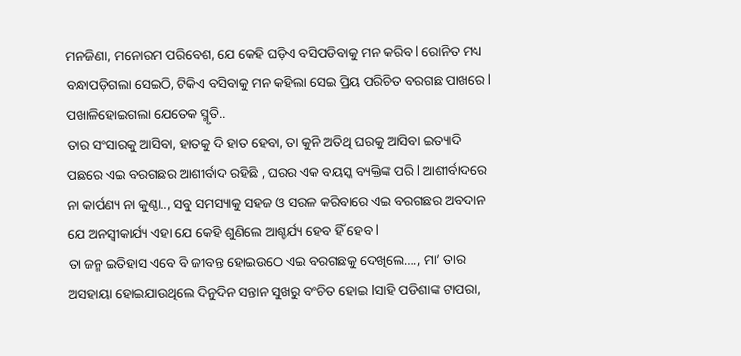ମନଜିଣା, ମନୋରମ ପରିବେଶ, ଯେ କେହି ଘଡ଼ିଏ ବସିପଡିବାକୁ ମନ କରିବ l ରୋନିତ ମଧ୍ୟ ବନ୍ଧାପଡ଼ିଗଲା ସେଇଠି, ଟିକିଏ ବସିବାକୁ ମନ କହିଲା ସେଇ ପ୍ରିୟ ପରିଚିତ ବରଗଛ ପାଖରେ l ପଖାଳିହୋଇଗଲା ଯେତେକ ସ୍ମୃତି..
ତାର ସଂସାରକୁ ଆସିବା, ହାତକୁ ଦି ହାତ ହେବା, ତା କୁନି ଅତିଥି ଘରକୁ ଆସିବା ଇତ୍ୟାଦି ପଛରେ ଏଇ ବରଗଛର ଆଶୀର୍ବାଦ ରହିଛି , ଘରର ଏକ ବୟସ୍କ ବ୍ୟକ୍ତିଙ୍କ ପରି l ଆଶୀର୍ବାଦରେ ନା କାର୍ପଣ୍ୟ ନା କୁଣ୍ଠା.., ସବୁ ସମସ୍ୟାକୁ ସହଜ ଓ ସରଳ କରିବାରେ ଏଇ ବରଗଛର ଅବଦାନ ଯେ ଅନସ୍ୱୀକାର୍ଯ୍ୟ ଏହା ଯେ କେହି ଶୁଣିଲେ ଆଶ୍ଚର୍ଯ୍ୟ ହେବ ହିଁ ହେବ l
ତା ଜନ୍ମ ଇତିହାସ ଏବେ ବି ଜୀବନ୍ତ ହୋଇଉଠେ ଏଇ ବରଗଛକୁ ଦେଖିଲେ…., ମା’ ତାର ଅସହାୟା ହୋଇଯାଉଥିଲେ ଦିନୁଦିନ ସନ୍ତାନ ସୁଖରୁ ବଂଚିତ ହୋଇ lସାହି ପଡିଶାଙ୍କ ଟାପରା,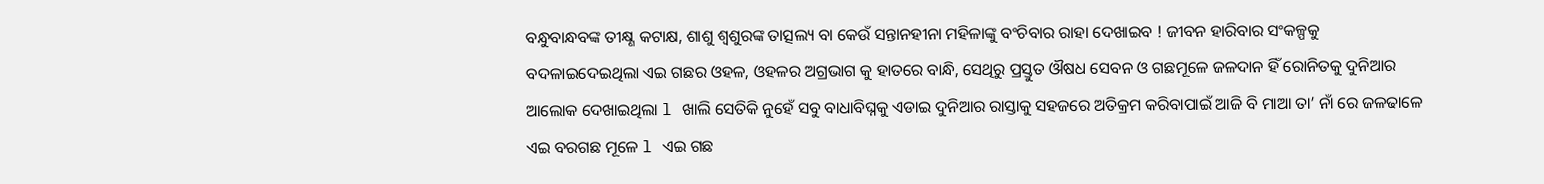ବନ୍ଧୁବାନ୍ଧବଙ୍କ ତୀକ୍ଷ୍ଣ କଟାକ୍ଷ, ଶାଶୁ ଶ୍ୱଶୁରଙ୍କ ତାତ୍ସଲ୍ୟ ବା କେଉଁ ସନ୍ତାନହୀନା ମହିଳାଙ୍କୁ ବଂଚିବାର ରାହା ଦେଖାଇବ ! ଜୀବନ ହାରିବାର ସଂକଳ୍ପକୁ ବଦଳାଇଦେଇଥିଲା ଏଇ ଗଛର ଓହଳ, ଓହଳର ଅଗ୍ରଭାଗ କୁ ହାତରେ ବାନ୍ଧି, ସେଥିରୁ ପ୍ରସ୍ତୁତ ଔଷଧ ସେବନ ଓ ଗଛମୂଳେ ଜଳଦାନ ହିଁ ରୋନିତକୁ ଦୁନିଆର ଆଲୋକ ଦେଖାଇଥିଲା l ଖାଲି ସେତିକି ନୁହେଁ ସବୁ ବାଧାବିଘ୍ନକୁ ଏଡାଇ ଦୁନିଆର ରାସ୍ତାକୁ ସହଜରେ ଅତିକ୍ରମ କରିବାପାଇଁ ଆଜି ବି ମାଆ ତା’ ନାଁ ରେ ଜଳଢାଳେ ଏଇ ବରଗଛ ମୂଳେ l ଏଇ ଗଛ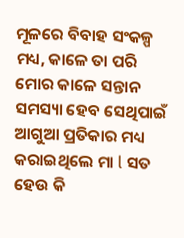ମୂଳରେ ବିବାହ ସଂକଳ୍ପ ମଧ୍ୟ, କାଳେ ତା ପରି ମୋର କାଳେ ସନ୍ତାନ ସମସ୍ୟା ହେବ ସେଥିପାଇଁ ଆଗୁଆ ପ୍ରତିକାର ମଧ୍ୟ କରାଇଥିଲେ ମା l ସତ ହେଉ କି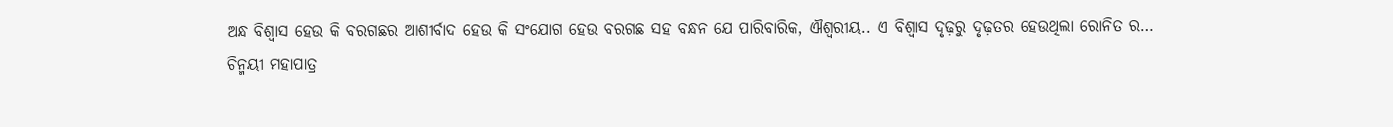ଅନ୍ଧ ବିଶ୍ଵାସ ହେଉ କି ବରଗଛର ଆଶୀର୍ବାଦ ହେଉ କି ସଂଯୋଗ ହେଉ ବରଗଛ ସହ ବନ୍ଧନ ଯେ ପାରିବାରିକ, ଐଶ୍ୱରୀୟ.. ଏ ବିଶ୍ୱାସ ଦୃଢ଼ରୁ ଦୃଢ଼ତର ହେଉଥିଲା ରୋନିତ ର…
ଚିନ୍ମୟୀ ମହାପାତ୍ର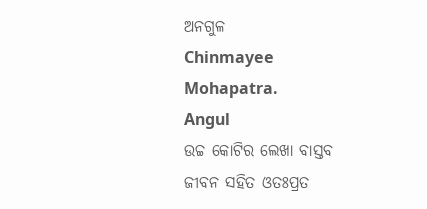ଅନଗୁଳ
Chinmayee Mohapatra.
Angul
ଉଚ୍ଚ କୋଟିର ଲେଖା ବାସ୍ତବ ଜୀବନ ସହିତ ଓତଃପ୍ରତ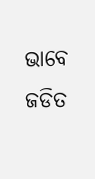ଭାବେ ଜଡିତ